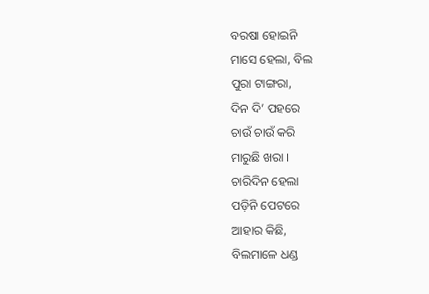ବରଷା ହୋଇନି
ମାସେ ହେଲା, ବିଲ
ପୁରା ଟାଙ୍ଗରା,
ଦିନ ଦି’ ପହରେ
ଚାଉଁ ଚାଉଁ କରି
ମାରୁଛି ଖରା ।
ଚାରିଦିନ ହେଲା
ପଡ଼ିନି ପେଟରେ
ଆହାର କିଛି,
ବିଲମାଳେ ଧଣ୍ଡ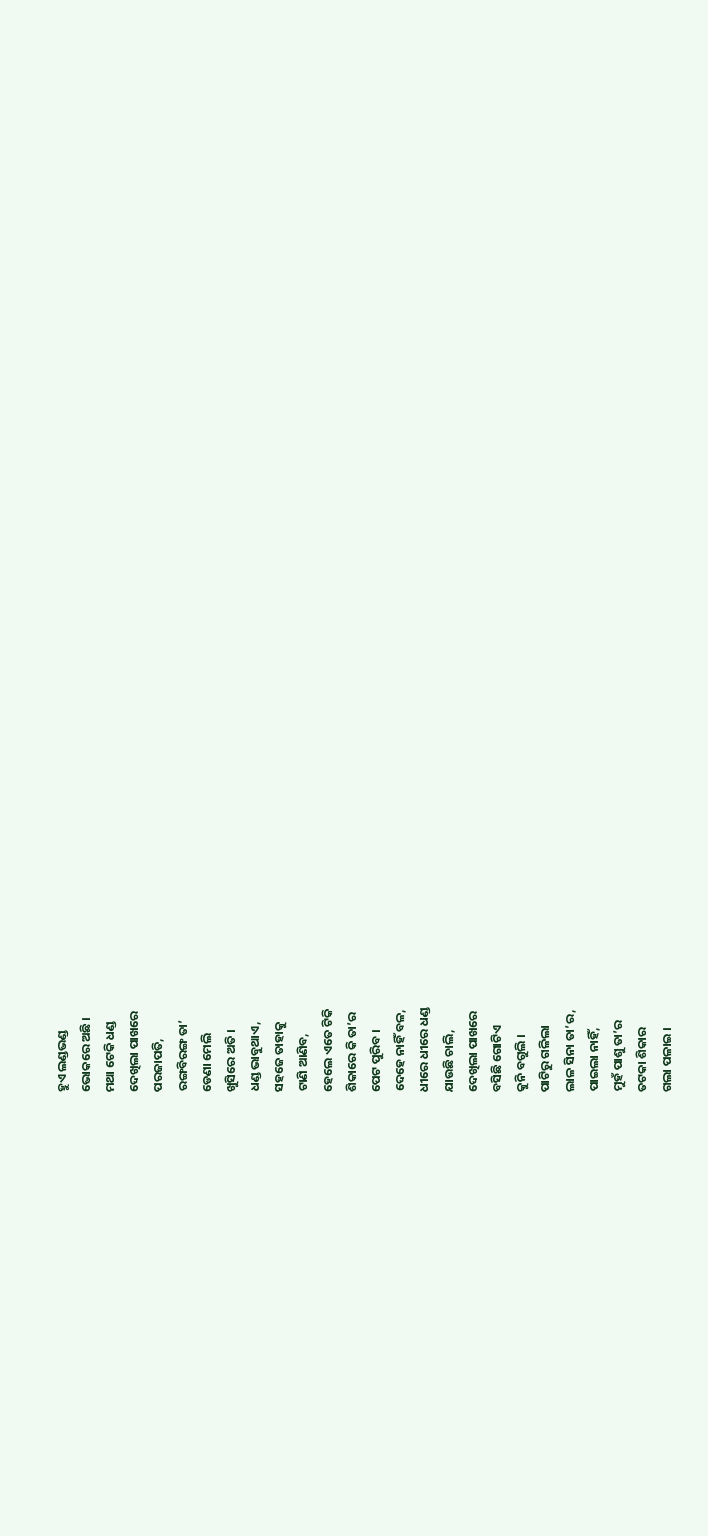ହୁଏ ଲଣ୍ଡଭଣ୍ଡ
ଭୋକରେ ଅଛି ।
ମଥା ଟେକି ଧଣ୍ଡ
ଦେଖିଲା ପାଖରେ
ପରଜାପତି,
ରଙ୍ଗବିରଙ୍ଗ ତା’
ଡେଣା ମେଲି
ଖୁସିରେ ଅତି ।
ଧଣ୍ଡ ଭାବୁଥାଏ,
ସହଜେ ତାହାକୁ
ଟାଣି ଆଣିବ,
ହେଲେ ଏତେ ଟିକି
ଶିକାରେ କି ତା’ର
ପେଟ ପୁରିବ ।
ଦେହେ ନାହିଁ ବଳ,
ଧୀରେ ଧୀରେ ଧଣ୍ଡ
ଯାଉଛି ଚାଲି,
ଦେଖିଲା ପାଖରେ
ବସିଛି ଗୋଟିଏ
କୁନି ବଗୁଲି ।
ପାଟିରୁ ଗଳିଲା
ଲାଳ ସିନା ତା’ର,
ପାଇଲା ନାହିଁ,
ମୁହଁ ପାଶୁ ତା’ର
ତଟକା ଶିକାର
ଗଲା ପଳାଇ ।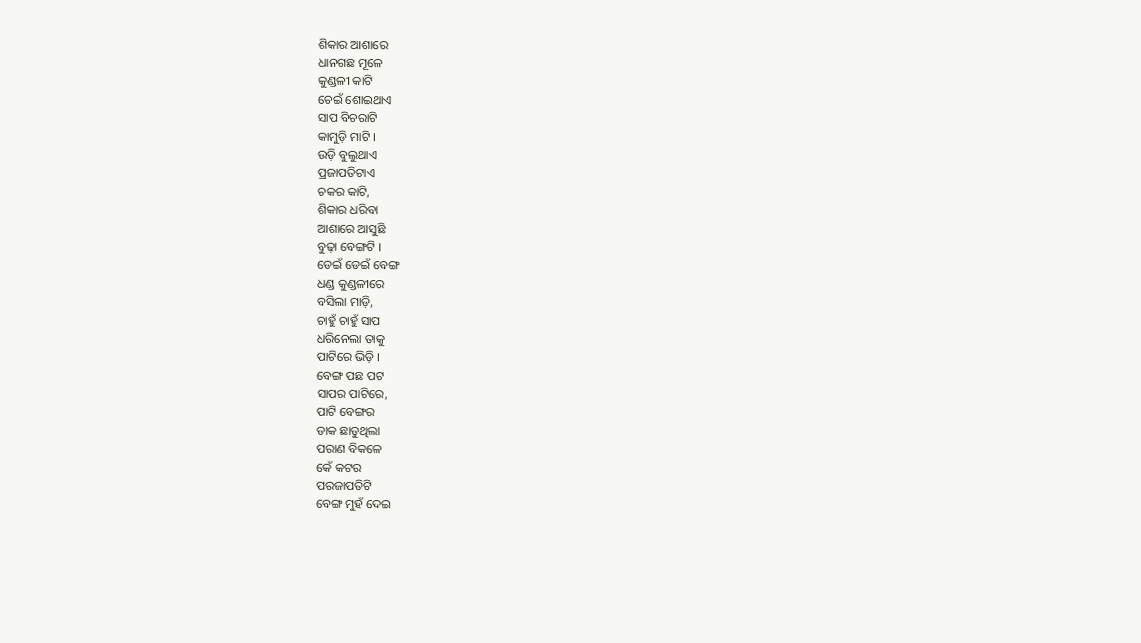ଶିକାର ଆଶାରେ
ଧାନଗଛ ମୂଳେ
କୁଣ୍ଡଳୀ କାଟି
ଚେଇଁ ଶୋଇଥାଏ
ସାପ ବିଚରାଟି
କାମୁଡ଼ି ମାଟି ।
ଉଡ଼ି ବୁଲୁଥାଏ
ପ୍ରଜାପତିଟାଏ
ଚକର କାଟି,
ଶିକାର ଧରିବା
ଆଶାରେ ଆସୁଛି
ବୁଢ଼ା ବେଙ୍ଗଟି ।
ଡେଇଁ ଡେଇଁ ବେଙ୍ଗ
ଧଣ୍ଡ କୁଣ୍ଡଳୀରେ
ବସିଲା ମାଡ଼ି,
ଚାହୁଁ ଚାହୁଁ ସାପ
ଧରିନେଲା ତାକୁ
ପାଟିରେ ଭିଡ଼ି ।
ବେଙ୍ଗ ପଛ ପଟ
ସାପର ପାଟିରେ,
ପାଟି ବେଙ୍ଗର
ଡାକ ଛାଡୁଥିଲା
ପରାଣ ବିକଳେ
କେଁ କଟର
ପରଜାପତିଟି
ବେଙ୍ଗ ମୁହଁ ଦେଇ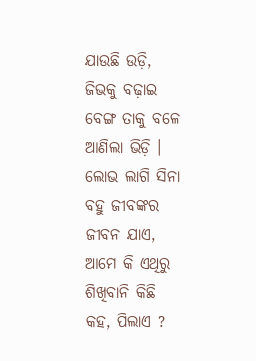ଯାଉଛି ଉଡ଼ି,
ଜିଭକୁ ବଢ଼ାଇ
ବେଙ୍ଗ ତାକୁ ବଳେ
ଆଣିଲା ଭିଡ଼ି ।
ଲୋଭ ଲାଗି ସିନା
ବହୁ ଜୀବଙ୍କର
ଜୀବନ ଯାଏ,
ଆମେ କି ଏଥିରୁ
ଶିଖିବାନି କିଛି
କହ, ପିଲାଏ ?